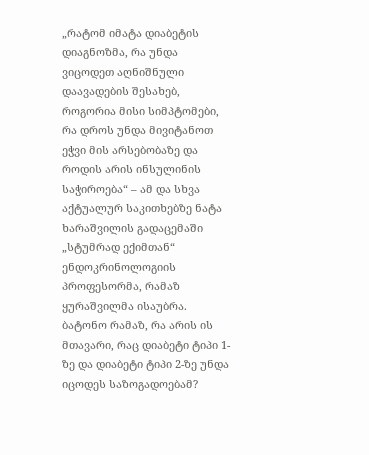„რატომ იმატა დიაბეტის დიაგნოზმა, რა უნდა ვიცოდეთ აღნიშნული დაავადების შესახებ, როგორია მისი სიმპტომები, რა დროს უნდა მივიტანოთ ეჭვი მის არსებობაზე და როდის არის ინსულინის საჭიროება“ – ამ და სხვა აქტუალურ საკითხებზე ნატა ხარაშვილის გადაცემაში „სტუმრად ექიმთან“ ენდოკრინოლოგიის პროფესორმა, რამაზ ყურაშვილმა ისაუბრა.
ბატონო რამაზ, რა არის ის მთავარი, რაც დიაბეტი ტიპი 1-ზე და დიაბეტი ტიპი 2-ზე უნდა იცოდეს საზოგადოებამ?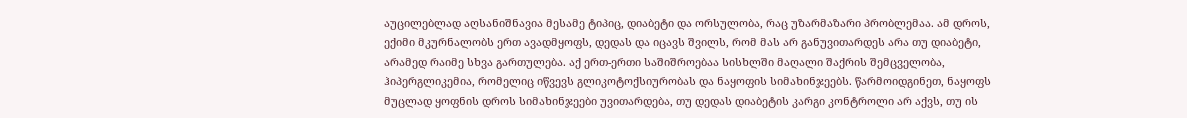აუცილებლად აღსანიშნავია მესამე ტიპიც, დიაბეტი და ორსულობა, რაც უზარმაზარი პრობლემაა. ამ დროს, ექიმი მკურნალობს ერთ ავადმყოფს, დედას და იცავს შვილს, რომ მას არ განუვითარდეს არა თუ დიაბეტი, არამედ რაიმე სხვა გართულება. აქ ერთ-ერთი საშიშროებაა სისხლში მაღალი შაქრის შემცველობა, ჰიპერგლიკემია, რომელიც იწვევს გლიკოტოქსიურობას და ნაყოფის სიმახინჯეებს. წარმოიდგინეთ, ნაყოფს მუცლად ყოფნის დროს სიმახინჯეები უვითარდება, თუ დედას დიაბეტის კარგი კონტროლი არ აქვს, თუ ის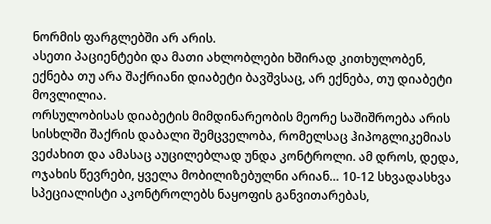ნორმის ფარგლებში არ არის.
ასეთი პაციენტები და მათი ახლობლები ხშირად კითხულობენ, ექნება თუ არა შაქრიანი დიაბეტი ბავშვსაც, არ ექნება, თუ დიაბეტი მოვლილია.
ორსულობისას დიაბეტის მიმდინარეობის მეორე საშიშროება არის სისხლში შაქრის დაბალი შემცველობა, რომელსაც ჰიპოგლიკემიას ვეძახით და ამასაც აუცილებლად უნდა კონტროლი. ამ დროს, დედა, ოჯახის წევრები, ყველა მობილიზებულნი არიან… 10-12 სხვადასხვა სპეციალისტი აკონტროლებს ნაყოფის განვითარებას,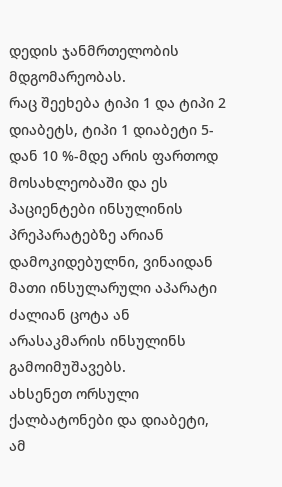დედის ჯანმრთელობის მდგომარეობას.
რაც შეეხება ტიპი 1 და ტიპი 2 დიაბეტს, ტიპი 1 დიაბეტი 5-დან 10 %-მდე არის ფართოდ მოსახლეობაში და ეს პაციენტები ინსულინის პრეპარატებზე არიან დამოკიდებულნი, ვინაიდან მათი ინსულარული აპარატი ძალიან ცოტა ან არასაკმარის ინსულინს გამოიმუშავებს.
ახსენეთ ორსული ქალბატონები და დიაბეტი, ამ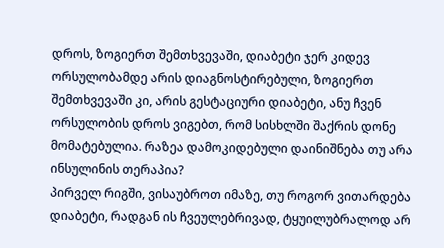დროს, ზოგიერთ შემთხვევაში, დიაბეტი ჯერ კიდევ ორსულობამდე არის დიაგნოსტირებული, ზოგიერთ შემთხვევაში კი, არის გესტაციური დიაბეტი, ანუ ჩვენ ორსულობის დროს ვიგებთ, რომ სისხლში შაქრის დონე მომატებულია. რაზეა დამოკიდებული დაინიშნება თუ არა ინსულინის თერაპია?
პირველ რიგში, ვისაუბროთ იმაზე, თუ როგორ ვითარდება დიაბეტი, რადგან ის ჩვეულებრივად, ტყუილუბრალოდ არ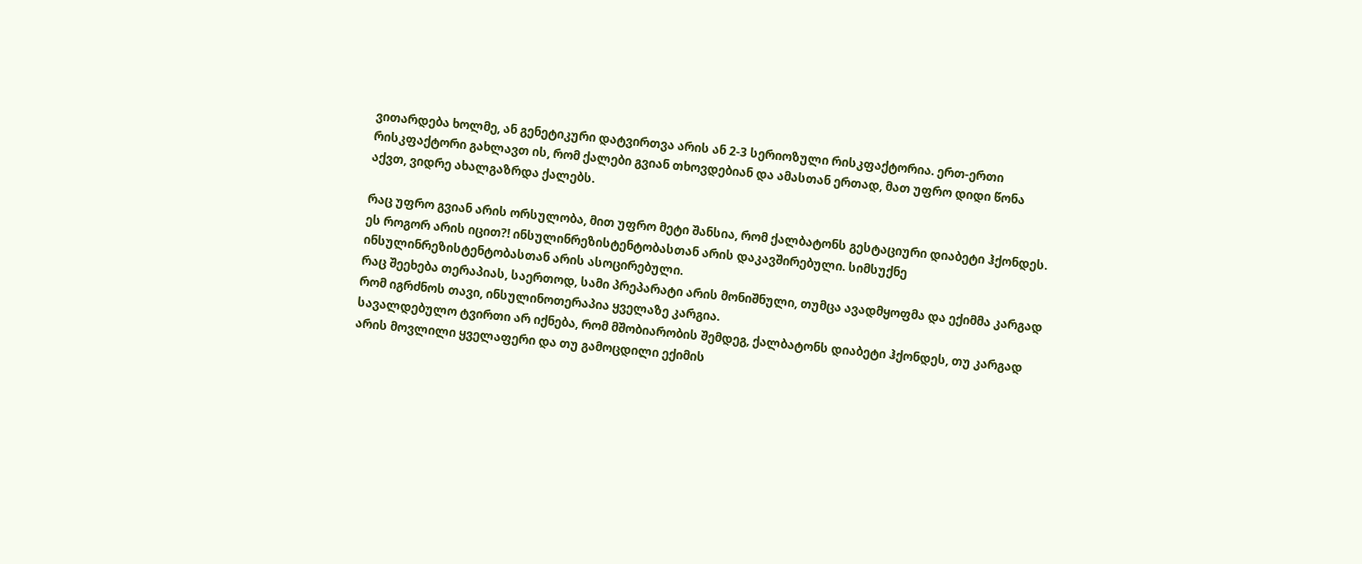ვითარდება ხოლმე, ან გენეტიკური დატვირთვა არის ან 2-3 სერიოზული რისკფაქტორია. ერთ-ერთი რისკფაქტორი გახლავთ ის, რომ ქალები გვიან თხოვდებიან და ამასთან ერთად, მათ უფრო დიდი წონა აქვთ, ვიდრე ახალგაზრდა ქალებს.

რაც უფრო გვიან არის ორსულობა, მით უფრო მეტი შანსია, რომ ქალბატონს გესტაციური დიაბეტი ჰქონდეს. ეს როგორ არის იცით?! ინსულინრეზისტენტობასთან არის დაკავშირებული. სიმსუქნე ინსულინრეზისტენტობასთან არის ასოცირებული.
რაც შეეხება თერაპიას, საერთოდ, სამი პრეპარატი არის მონიშნული, თუმცა ავადმყოფმა და ექიმმა კარგად რომ იგრძნოს თავი, ინსულინოთერაპია ყველაზე კარგია.
სავალდებულო ტვირთი არ იქნება, რომ მშობიარობის შემდეგ, ქალბატონს დიაბეტი ჰქონდეს, თუ კარგად არის მოვლილი ყველაფერი და თუ გამოცდილი ექიმის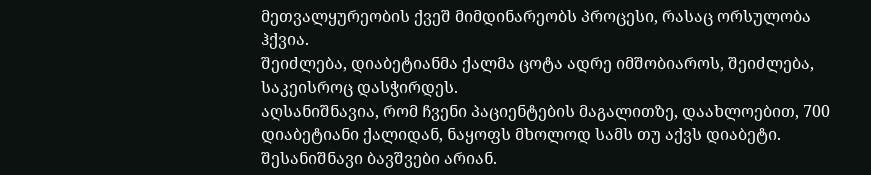მეთვალყურეობის ქვეშ მიმდინარეობს პროცესი, რასაც ორსულობა ჰქვია.
შეიძლება, დიაბეტიანმა ქალმა ცოტა ადრე იმშობიაროს, შეიძლება, საკეისროც დასჭირდეს.
აღსანიშნავია, რომ ჩვენი პაციენტების მაგალითზე, დაახლოებით, 700 დიაბეტიანი ქალიდან, ნაყოფს მხოლოდ სამს თუ აქვს დიაბეტი. შესანიშნავი ბავშვები არიან.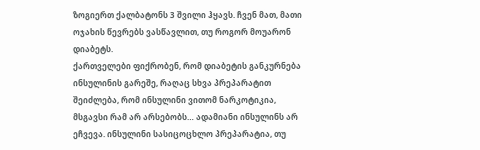ზოგიერთ ქალბატონს 3 შვილი ჰყავს. ჩვენ მათ, მათი ოჯახის წევრებს ვასწავლით, თუ როგორ მოუარონ დიაბეტს.
ქართველები ფიქრობენ, რომ დიაბეტის განკურნება ინსულინის გარეშე, რაღაც სხვა პრეპარატით შეიძლება, რომ ინსულინი ვითომ ნარკოტიკია, მსგავსი რამ არ არსებობს… ადამიანი ინსულინს არ ეჩვევა. ინსულინი სასიცოცხლო პრეპარატია, თუ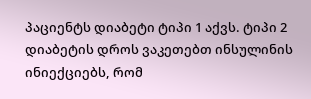პაციენტს დიაბეტი ტიპი 1 აქვს. ტიპი 2 დიაბეტის დროს ვაკეთებთ ინსულინის ინიექციებს, რომ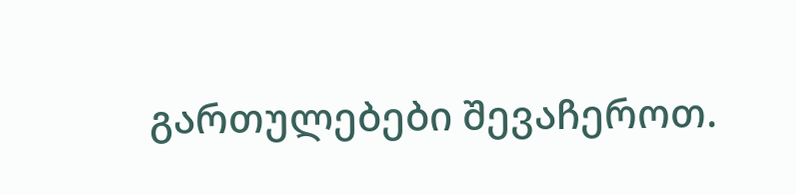გართულებები შევაჩეროთ.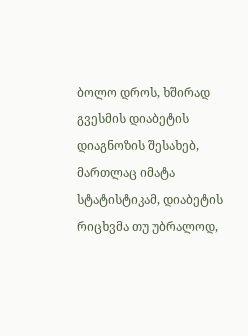ბოლო დროს, ხშირად გვესმის დიაბეტის დიაგნოზის შესახებ, მართლაც იმატა სტატისტიკამ, დიაბეტის რიცხვმა თუ უბრალოდ,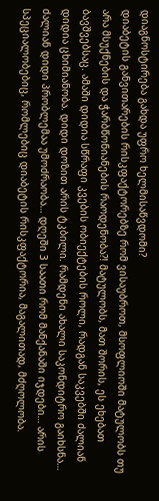დიაგნოსტირება გახდა უფრო ხელმისაწვდომი?
დიაბეტის განვითარების რისკფაქტორებზე რომ ვისაუბროთ, მსოფლიოში მატულობს თუ არა მსუქნების და ჭარბწონიანების რაოდენობა?! მატულობს, მათ შორის, ეს ეხებათ ბავშვებსაც. ამაში დიდია სწრაფი კვების ობიექტების როლი, რადგან საკვებში ძალიან დიდია ცხიმიანობა. დიდი დოზით არის ტკბილი. რამდენი ახალი საკონდიტრო გაიხსნა…
ძალიან დიდი პრობლემაა უმოძრაობა… დღეში 3 საათი რომ მანქანაში იჯდები… არის სპეციალობებიც, რომლებიც დიაბეტის რისკფაქტორია, მაგალითად, მძღოლობა.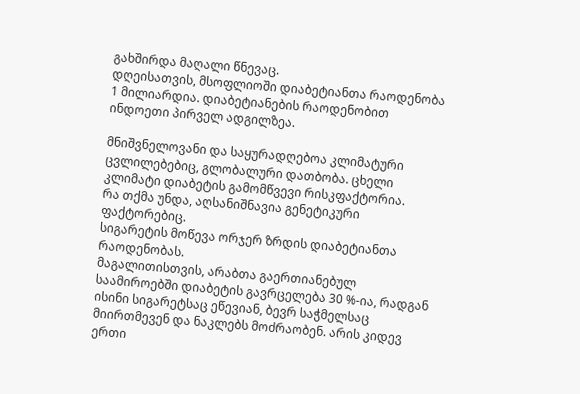გახშირდა მაღალი წნევაც.
დღეისათვის, მსოფლიოში დიაბეტიანთა რაოდენობა 1 მილიარდია. დიაბეტიანების რაოდენობით ინდოეთი პირველ ადგილზეა.

მნიშვნელოვანი და საყურადღებოა კლიმატური ცვლილებებიც, გლობალური დათბობა. ცხელი კლიმატი დიაბეტის გამომწვევი რისკფაქტორია.
რა თქმა უნდა, აღსანიშნავია გენეტიკური ფაქტორებიც.
სიგარეტის მოწევა ორჯერ ზრდის დიაბეტიანთა რაოდენობას.
მაგალითისთვის, არაბთა გაერთიანებულ საამიროებში დიაბეტის გავრცელება 30 %-ია, რადგან ისინი სიგარეტსაც ეწევიან, ბევრ საჭმელსაც მიირთმევენ და ნაკლებს მოძრაობენ. არის კიდევ ერთი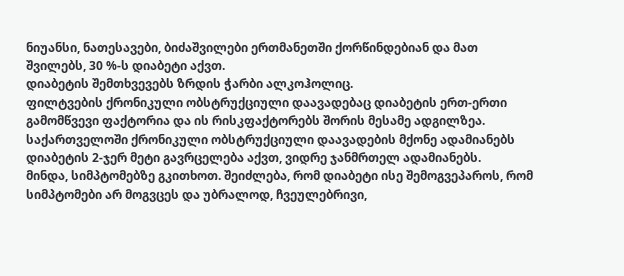ნიუანსი, ნათესავები, ბიძაშვილები ერთმანეთში ქორწინდებიან და მათ შვილებს, 30 %-ს დიაბეტი აქვთ.
დიაბეტის შემთხვევებს ზრდის ჭარბი ალკოჰოლიც.
ფილტვების ქრონიკული ობსტრუქციული დაავადებაც დიაბეტის ერთ-ერთი გამომწვევი ფაქტორია და ის რისკფაქტორებს შორის მესამე ადგილზეა. საქართველოში ქრონიკული ობსტრუქციული დაავადების მქონე ადამიანებს დიაბეტის 2-ჯერ მეტი გავრცელება აქვთ, ვიდრე ჯანმრთელ ადამიანებს.
მინდა, სიმპტომებზე გკითხოთ. შეიძლება, რომ დიაბეტი ისე შემოგვეპაროს, რომ სიმპტომები არ მოგვცეს და უბრალოდ, ჩვეულებრივი,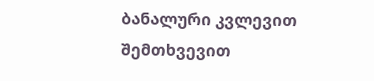ბანალური კვლევით შემთხვევით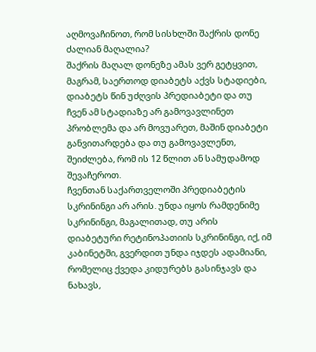აღმოვაჩინოთ, რომ სისხლში შაქრის დონე ძალიან მაღალია?
შაქრის მაღალ დონეზე ამას ვერ გეტყვით, მაგრამ, საერთოდ დიაბეტს აქვს სტადიები, დიაბეტს წინ უძღვის პრედიაბეტი და თუ ჩვენ ამ სტადიაზე არ გამოვავლინეთ პრობლემა და არ მოვუარეთ, მაშინ დიაბეტი განვითარდება და თუ გამოვავლენთ, შეიძლება, რომ ის 12 წლით ან სამუდამოდ შევაჩეროთ.
ჩვენთან საქართველოში პრედიაბეტის სკრინინგი არ არის. უნდა იყოს რამდენიმე სკრინინგი, მაგალითად, თუ არის დიაბეტური რეტინოპათიის სკრინინგი, იქ, იმ კაბინეტში, გვერდით უნდა იჯდეს ადამიანი, რომელიც ქვედა კიდურებს გასინჯავს და ნახავს,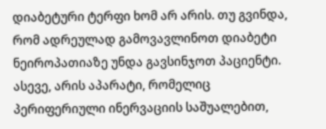დიაბეტური ტერფი ხომ არ არის. თუ გვინდა, რომ ადრეულად გამოვავლინოთ დიაბეტი ნეიროპათიაზე უნდა გავსინჯოთ პაციენტი. ასევე, არის აპარატი, რომელიც პერიფერიული ინერვაციის საშუალებით,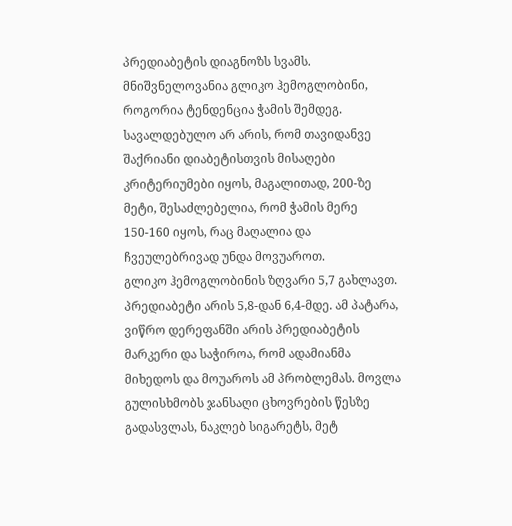პრედიაბეტის დიაგნოზს სვამს. მნიშვნელოვანია გლიკო ჰემოგლობინი, როგორია ტენდენცია ჭამის შემდეგ. სავალდებულო არ არის, რომ თავიდანვე შაქრიანი დიაბეტისთვის მისაღები კრიტერიუმები იყოს, მაგალითად, 200-ზე მეტი, შესაძლებელია, რომ ჭამის მერე 150-160 იყოს, რაც მაღალია და ჩვეულებრივად უნდა მოვუაროთ.
გლიკო ჰემოგლობინის ზღვარი 5,7 გახლავთ. პრედიაბეტი არის 5,8-დან 6,4-მდე. ამ პატარა, ვიწრო დერეფანში არის პრედიაბეტის მარკერი და საჭიროა, რომ ადამიანმა მიხედოს და მოუაროს ამ პრობლემას. მოვლა გულისხმობს ჯანსაღი ცხოვრების წესზე გადასვლას, ნაკლებ სიგარეტს, მეტ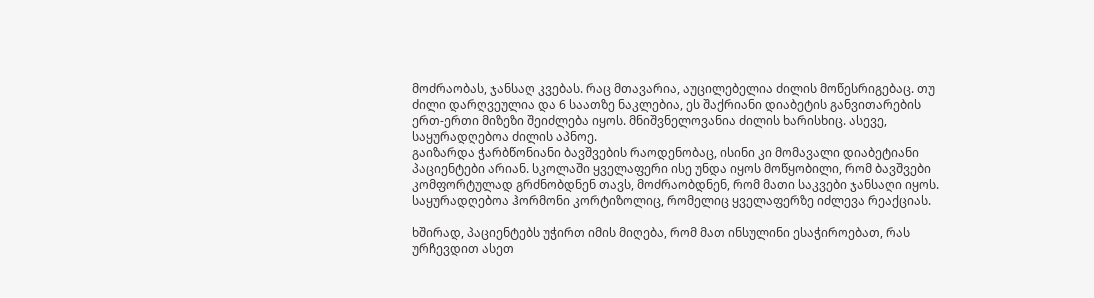მოძრაობას, ჯანსაღ კვებას. რაც მთავარია, აუცილებელია ძილის მოწესრიგებაც. თუ ძილი დარღვეულია და 6 საათზე ნაკლებია, ეს შაქრიანი დიაბეტის განვითარების ერთ-ერთი მიზეზი შეიძლება იყოს. მნიშვნელოვანია ძილის ხარისხიც. ასევე, საყურადღებოა ძილის აპნოე.
გაიზარდა ჭარბწონიანი ბავშვების რაოდენობაც, ისინი კი მომავალი დიაბეტიანი პაციენტები არიან. სკოლაში ყველაფერი ისე უნდა იყოს მოწყობილი, რომ ბავშვები კომფორტულად გრძნობდნენ თავს, მოძრაობდნენ, რომ მათი საკვები ჯანსაღი იყოს.
საყურადღებოა ჰორმონი კორტიზოლიც, რომელიც ყველაფერზე იძლევა რეაქციას.

ხშირად, პაციენტებს უჭირთ იმის მიღება, რომ მათ ინსულინი ესაჭიროებათ, რას ურჩევდით ასეთ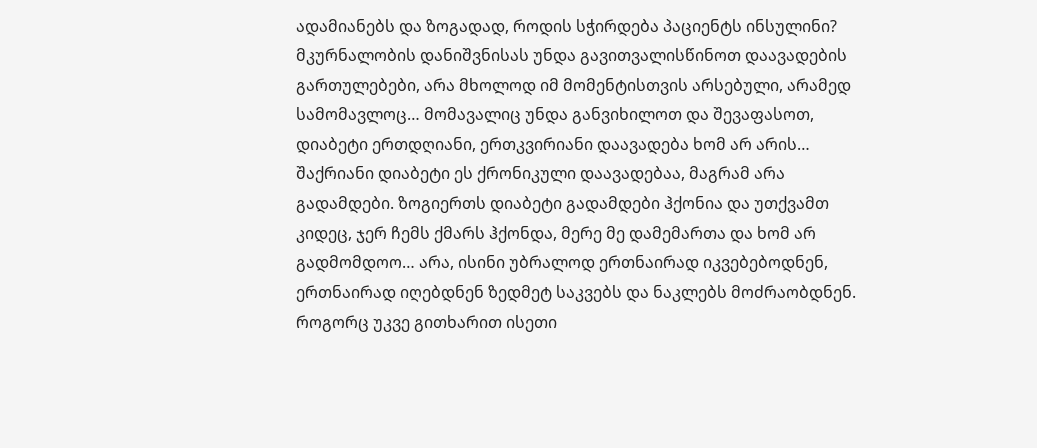ადამიანებს და ზოგადად, როდის სჭირდება პაციენტს ინსულინი?
მკურნალობის დანიშვნისას უნდა გავითვალისწინოთ დაავადების გართულებები, არა მხოლოდ იმ მომენტისთვის არსებული, არამედ სამომავლოც… მომავალიც უნდა განვიხილოთ და შევაფასოთ, დიაბეტი ერთდღიანი, ერთკვირიანი დაავადება ხომ არ არის… შაქრიანი დიაბეტი ეს ქრონიკული დაავადებაა, მაგრამ არა გადამდები. ზოგიერთს დიაბეტი გადამდები ჰქონია და უთქვამთ კიდეც, ჯერ ჩემს ქმარს ჰქონდა, მერე მე დამემართა და ხომ არ გადმომდოო… არა, ისინი უბრალოდ ერთნაირად იკვებებოდნენ, ერთნაირად იღებდნენ ზედმეტ საკვებს და ნაკლებს მოძრაობდნენ.
როგორც უკვე გითხარით ისეთი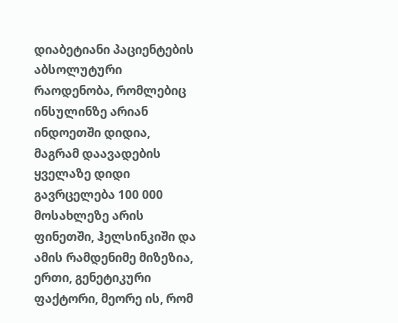დიაბეტიანი პაციენტების აბსოლუტური რაოდენობა, რომლებიც ინსულინზე არიან ინდოეთში დიდია, მაგრამ დაავადების ყველაზე დიდი გავრცელება 100 000 მოსახლეზე არის ფინეთში, ჰელსინკიში და ამის რამდენიმე მიზეზია, ერთი, გენეტიკური ფაქტორი, მეორე ის, რომ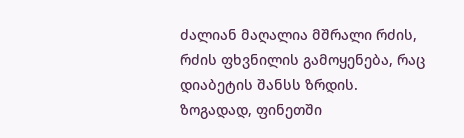ძალიან მაღალია მშრალი რძის, რძის ფხვნილის გამოყენება, რაც დიაბეტის შანსს ზრდის.
ზოგადად, ფინეთში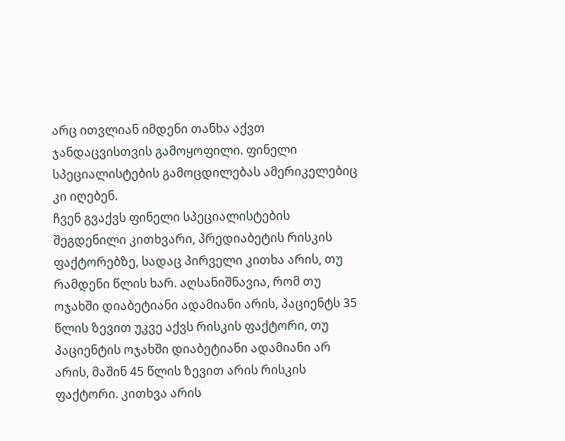არც ითვლიან იმდენი თანხა აქვთ ჯანდაცვისთვის გამოყოფილი. ფინელი სპეციალისტების გამოცდილებას ამერიკელებიც კი იღებენ.
ჩვენ გვაქვს ფინელი სპეციალისტების შეგდენილი კითხვარი, პრედიაბეტის რისკის ფაქტორებზე, სადაც პირველი კითხა არის, თუ რამდენი წლის ხარ. აღსანიშნავია, რომ თუ ოჯახში დიაბეტიანი ადამიანი არის, პაციენტს 35 წლის ზევით უკვე აქვს რისკის ფაქტორი, თუ პაციენტის ოჯახში დიაბეტიანი ადამიანი არ არის, მაშინ 45 წლის ზევით არის რისკის ფაქტორი. კითხვა არის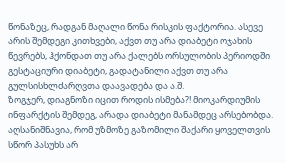წონაზეც, რადგან მაღალი წონა რისკის ფაქტორია. ასევე არის შემდეგი კითხვები, აქვთ თუ არა დიაბეტი ოჯახის წევრებს, ჰქონდათ თუ არა ქალებს ორსულობის პერიოდში გესტაციური დიაბეტი, გადატანილი აქვთ თუ არა გულსისხლძარღვთა დაავადება და ა.შ.
ზოგჯერ, დიაგნოზი იცით როდის ისმება?! მიოკარდიუმის ინფარქტის შემდეგ, არადა დიაბეტი მანამდეც არსებობდა.
აღსანიშნავია, რომ უზმოზე გაზომილი შაქარი ყოველთვის სწორ პასუხს არ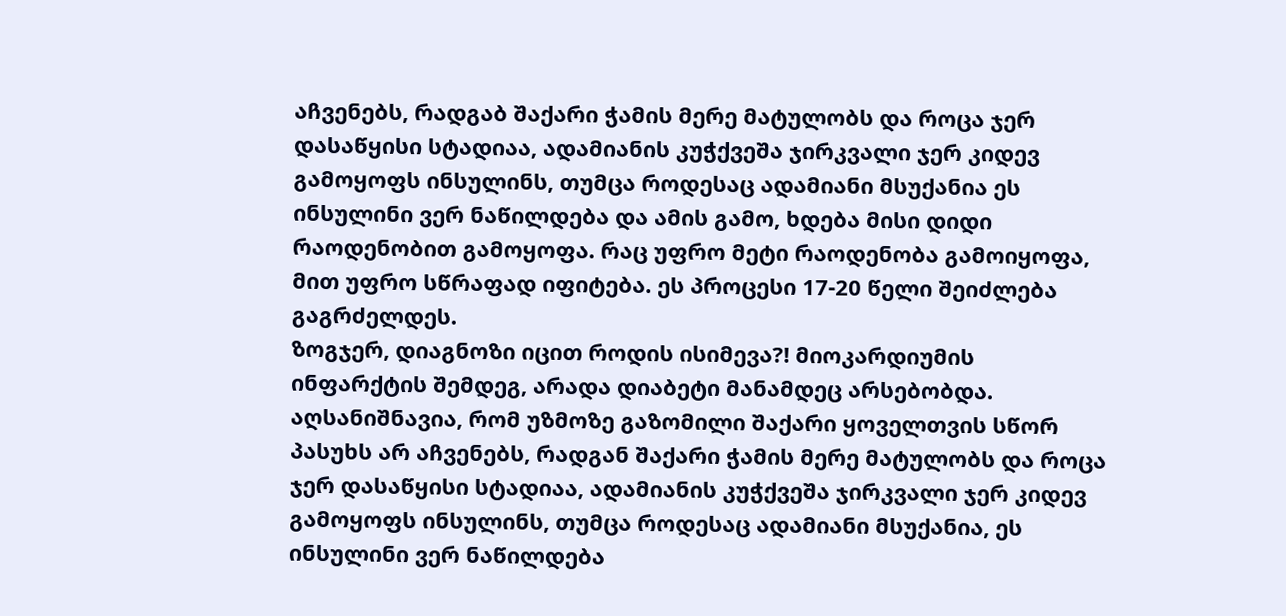აჩვენებს, რადგაბ შაქარი ჭამის მერე მატულობს და როცა ჯერ დასაწყისი სტადიაა, ადამიანის კუჭქვეშა ჯირკვალი ჯერ კიდევ გამოყოფს ინსულინს, თუმცა როდესაც ადამიანი მსუქანია ეს ინსულინი ვერ ნაწილდება და ამის გამო, ხდება მისი დიდი რაოდენობით გამოყოფა. რაც უფრო მეტი რაოდენობა გამოიყოფა, მით უფრო სწრაფად იფიტება. ეს პროცესი 17-20 წელი შეიძლება გაგრძელდეს.
ზოგჯერ, დიაგნოზი იცით როდის ისიმევა?! მიოკარდიუმის ინფარქტის შემდეგ, არადა დიაბეტი მანამდეც არსებობდა.
აღსანიშნავია, რომ უზმოზე გაზომილი შაქარი ყოველთვის სწორ პასუხს არ აჩვენებს, რადგან შაქარი ჭამის მერე მატულობს და როცა ჯერ დასაწყისი სტადიაა, ადამიანის კუჭქვეშა ჯირკვალი ჯერ კიდევ გამოყოფს ინსულინს, თუმცა როდესაც ადამიანი მსუქანია, ეს ინსულინი ვერ ნაწილდება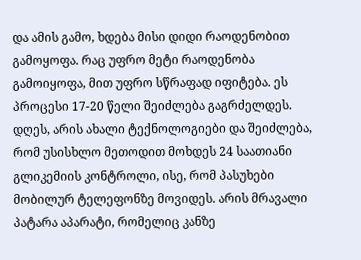და ამის გამო, ხდება მისი დიდი რაოდენობით გამოყოფა. რაც უფრო მეტი რაოდენობა გამოიყოფა, მით უფრო სწრაფად იფიტება. ეს პროცესი 17-20 წელი შეიძლება გაგრძელდეს.
დღეს, არის ახალი ტექნოლოგიები და შეიძლება, რომ უსისხლო მეთოდით მოხდეს 24 საათიანი გლიკემიის კონტროლი, ისე, რომ პასუხები მობილურ ტელეფონზე მოვიდეს. არის მრავალი პატარა აპარატი, რომელიც კანზე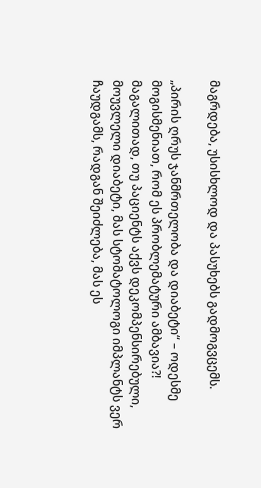მაგრდება, უსისხლოდ და პასუხებს გადმოგვცემს.

„პირის ღრუს ჯანმრთელობა და დიაბეტი“ – ოდესმე მოგისმენიათ, რომ ეს პრობლემატური ამბავია?!
მაგალითად, თუ პაციენტს აქვს დეკომპენსირებული, მოუვლელი დიაბეტი, მას სტომატოლოგი იმპლანტს ვერ ჩაუდგამს, რადგან შეიძლება, მას ეს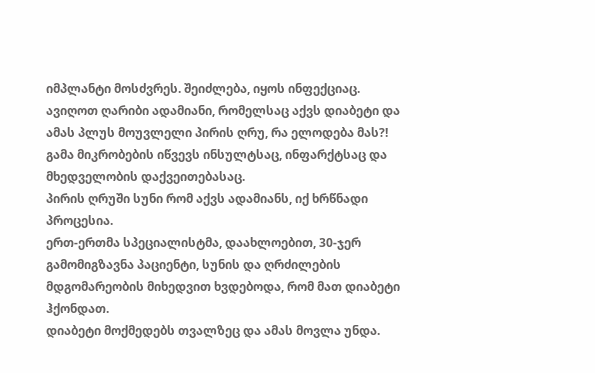იმპლანტი მოსძვრეს. შეიძლება, იყოს ინფექციაც.
ავიღოთ ღარიბი ადამიანი, რომელსაც აქვს დიაბეტი და ამას პლუს მოუვლელი პირის ღრუ, რა ელოდება მას?!
გამა მიკრობების იწვევს ინსულტსაც, ინფარქტსაც და მხედველობის დაქვეითებასაც.
პირის ღრუში სუნი რომ აქვს ადამიანს, იქ ხრწნადი პროცესია.
ერთ-ერთმა სპეციალისტმა, დაახლოებით, 30-ჯერ გამომიგზავნა პაციენტი, სუნის და ღრძილების მდგომარეობის მიხედვით ხვდებოდა, რომ მათ დიაბეტი ჰქონდათ.
დიაბეტი მოქმედებს თვალზეც და ამას მოვლა უნდა.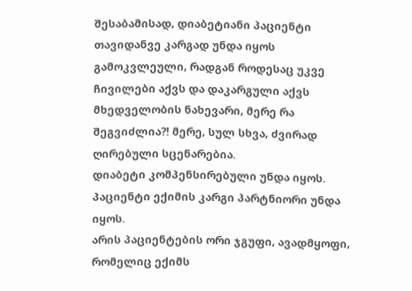შესაბამისად, დიაბეტიანი პაციენტი თავიდანვე კარგად უნდა იყოს გამოკვლეული, რადგან როდესაც უკვე ჩივილები აქვს და დაკარგული აქვს მხედველობის ნახევარი, მერე რა შეგვიძლია?! მერე, სულ სხვა, ძვირად ღირებული სცენარებია.
დიაბეტი კომპენსირებული უნდა იყოს. პაციენტი ექიმის კარგი პარტნიორი უნდა იყოს.
არის პაციენტების ორი ჯგუფი, ავადმყოფი, რომელიც ექიმს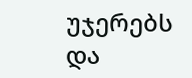უჯერებს და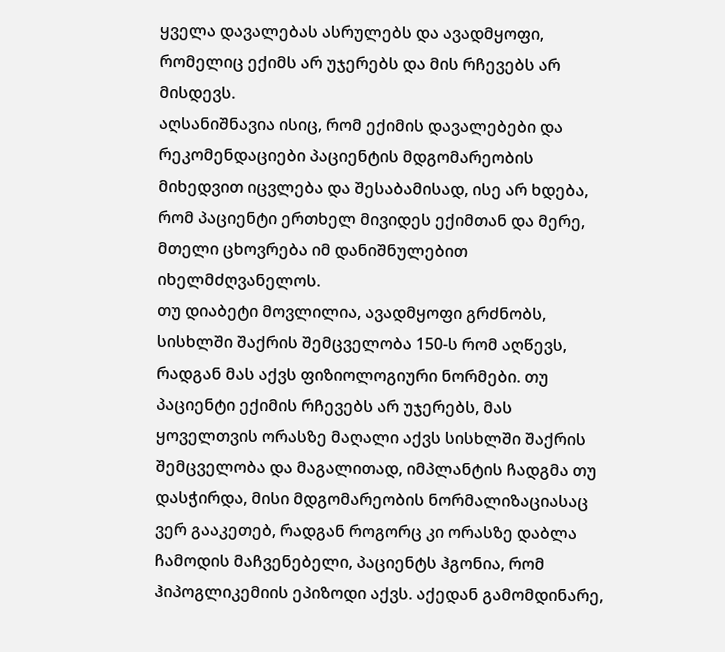ყველა დავალებას ასრულებს და ავადმყოფი, რომელიც ექიმს არ უჯერებს და მის რჩევებს არ მისდევს.
აღსანიშნავია ისიც, რომ ექიმის დავალებები და რეკომენდაციები პაციენტის მდგომარეობის მიხედვით იცვლება და შესაბამისად, ისე არ ხდება, რომ პაციენტი ერთხელ მივიდეს ექიმთან და მერე, მთელი ცხოვრება იმ დანიშნულებით იხელმძღვანელოს.
თუ დიაბეტი მოვლილია, ავადმყოფი გრძნობს, სისხლში შაქრის შემცველობა 150-ს რომ აღწევს, რადგან მას აქვს ფიზიოლოგიური ნორმები. თუ პაციენტი ექიმის რჩევებს არ უჯერებს, მას ყოველთვის ორასზე მაღალი აქვს სისხლში შაქრის შემცველობა და მაგალითად, იმპლანტის ჩადგმა თუ დასჭირდა, მისი მდგომარეობის ნორმალიზაციასაც ვერ გააკეთებ, რადგან როგორც კი ორასზე დაბლა ჩამოდის მაჩვენებელი, პაციენტს ჰგონია, რომ ჰიპოგლიკემიის ეპიზოდი აქვს. აქედან გამომდინარე,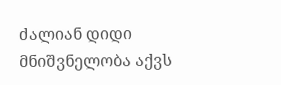ძალიან დიდი მნიშვნელობა აქვს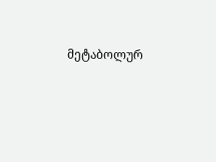მეტაბოლურ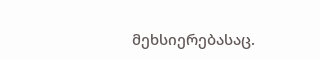მეხსიერებასაც.